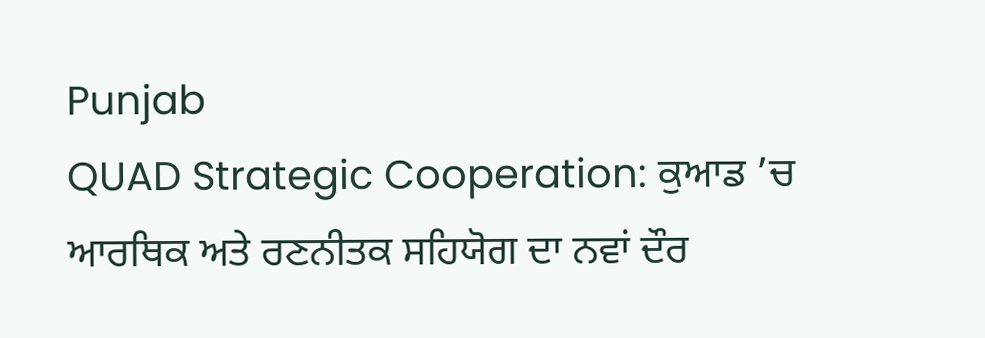Punjab
QUAD Strategic Cooperation: ਕੁਆਡ ’ਚ ਆਰਥਿਕ ਅਤੇ ਰਣਨੀਤਕ ਸਹਿਯੋਗ ਦਾ ਨਵਾਂ ਦੌਰ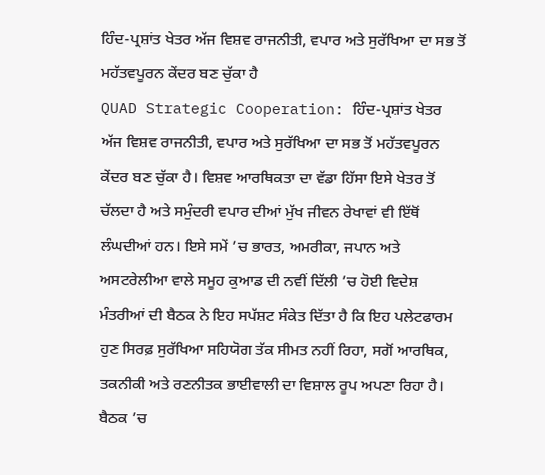ਹਿੰਦ-ਪ੍ਰਸ਼ਾਂਤ ਖੇਤਰ ਅੱਜ ਵਿਸ਼ਵ ਰਾਜਨੀਤੀ, ਵਪਾਰ ਅਤੇ ਸੁਰੱਖਿਆ ਦਾ ਸਭ ਤੋਂ ਮਹੱਤਵਪੂਰਨ ਕੇਂਦਰ ਬਣ ਚੁੱਕਾ ਹੈ
QUAD Strategic Cooperation: ਹਿੰਦ-ਪ੍ਰਸ਼ਾਂਤ ਖੇਤਰ ਅੱਜ ਵਿਸ਼ਵ ਰਾਜਨੀਤੀ, ਵਪਾਰ ਅਤੇ ਸੁਰੱਖਿਆ ਦਾ ਸਭ ਤੋਂ ਮਹੱਤਵਪੂਰਨ ਕੇਂਦਰ ਬਣ ਚੁੱਕਾ ਹੈ। ਵਿਸ਼ਵ ਆਰਥਿਕਤਾ ਦਾ ਵੱਡਾ ਹਿੱਸਾ ਇਸੇ ਖੇਤਰ ਤੋਂ ਚੱਲਦਾ ਹੈ ਅਤੇ ਸਮੁੰਦਰੀ ਵਪਾਰ ਦੀਆਂ ਮੁੱਖ ਜੀਵਨ ਰੇਖਾਵਾਂ ਵੀ ਇੱਥੋਂ ਲੰਘਦੀਆਂ ਹਨ। ਇਸੇ ਸਮੇਂ ’ਚ ਭਾਰਤ, ਅਮਰੀਕਾ, ਜਪਾਨ ਅਤੇ ਅਸਟਰੇਲੀਆ ਵਾਲੇ ਸਮੂਹ ਕੁਆਡ ਦੀ ਨਵੀਂ ਦਿੱਲੀ ’ਚ ਹੋਈ ਵਿਦੇਸ਼ ਮੰਤਰੀਆਂ ਦੀ ਬੈਠਕ ਨੇ ਇਹ ਸਪੱਸ਼ਟ ਸੰਕੇਤ ਦਿੱਤਾ ਹੈ ਕਿ ਇਹ ਪਲੇਟਫਾਰਮ ਹੁਣ ਸਿਰਫ਼ ਸੁਰੱਖਿਆ ਸਹਿਯੋਗ ਤੱਕ ਸੀਮਤ ਨਹੀਂ ਰਿਹਾ, ਸਗੋਂ ਆਰਥਿਕ, ਤਕਨੀਕੀ ਅਤੇ ਰਣਨੀਤਕ ਭਾਈਵਾਲੀ ਦਾ ਵਿਸ਼ਾਲ ਰੂਪ ਅਪਣਾ ਰਿਹਾ ਹੈ। ਬੈਠਕ ’ਚ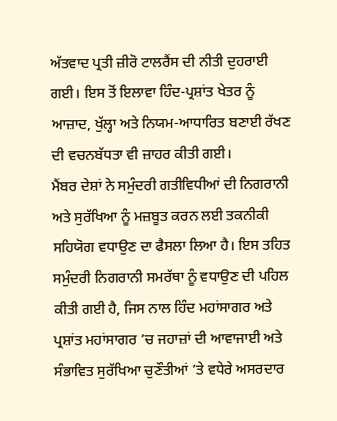ਅੱਤਵਾਦ ਪ੍ਰਤੀ ਜ਼ੀਰੋ ਟਾਲਰੈਂਸ ਦੀ ਨੀਤੀ ਦੁਹਰਾਈ ਗਈ। ਇਸ ਤੋਂ ਇਲਾਵਾ ਹਿੰਦ-ਪ੍ਰਸ਼ਾਂਤ ਖੇਤਰ ਨੂੰ ਆਜ਼ਾਦ, ਖੁੱਲ੍ਹਾ ਅਤੇ ਨਿਯਮ-ਆਧਾਰਿਤ ਬਣਾਈ ਰੱਖਣ ਦੀ ਵਚਨਬੱਧਤਾ ਵੀ ਜ਼ਾਹਰ ਕੀਤੀ ਗਈ।
ਮੈਂਬਰ ਦੇਸ਼ਾਂ ਨੇ ਸਮੁੰਦਰੀ ਗਤੀਵਿਧੀਆਂ ਦੀ ਨਿਗਰਾਨੀ ਅਤੇ ਸੁਰੱਖਿਆ ਨੂੰ ਮਜ਼ਬੂਤ ਕਰਨ ਲਈ ਤਕਨੀਕੀ ਸਹਿਯੋਗ ਵਧਾਉਣ ਦਾ ਫੈਸਲਾ ਲਿਆ ਹੈ। ਇਸ ਤਹਿਤ ਸਮੁੰਦਰੀ ਨਿਗਰਾਨੀ ਸਮਰੱਥਾ ਨੂੰ ਵਧਾਉਣ ਦੀ ਪਹਿਲ ਕੀਤੀ ਗਈ ਹੈ, ਜਿਸ ਨਾਲ ਹਿੰਦ ਮਹਾਂਸਾਗਰ ਅਤੇ ਪ੍ਰਸ਼ਾਂਤ ਮਹਾਂਸਾਗਰ ’ਚ ਜਹਾਜ਼ਾਂ ਦੀ ਆਵਾਜਾਈ ਅਤੇ ਸੰਭਾਵਿਤ ਸੁਰੱਖਿਆ ਚੁਣੌਤੀਆਂ ’ਤੇ ਵਧੇਰੇ ਅਸਰਦਾਰ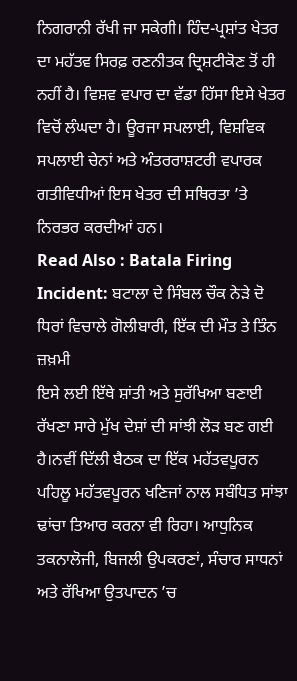ਨਿਗਰਾਨੀ ਰੱਖੀ ਜਾ ਸਕੇਗੀ। ਹਿੰਦ-ਪ੍ਰਸ਼ਾਂਤ ਖੇਤਰ ਦਾ ਮਹੱਤਵ ਸਿਰਫ਼ ਰਣਨੀਤਕ ਦ੍ਰਿਸ਼ਟੀਕੋਣ ਤੋਂ ਹੀ ਨਹੀਂ ਹੈ। ਵਿਸ਼ਵ ਵਪਾਰ ਦਾ ਵੱਡਾ ਹਿੱਸਾ ਇਸੇ ਖੇਤਰ ਵਿਚੋਂ ਲੰਘਦਾ ਹੈ। ਊਰਜਾ ਸਪਲਾਈ, ਵਿਸ਼ਵਿਕ ਸਪਲਾਈ ਚੇਨਾਂ ਅਤੇ ਅੰਤਰਰਾਸ਼ਟਰੀ ਵਪਾਰਕ ਗਤੀਵਿਧੀਆਂ ਇਸ ਖੇਤਰ ਦੀ ਸਥਿਰਤਾ ’ਤੇ ਨਿਰਭਰ ਕਰਦੀਆਂ ਹਨ।
Read Also : Batala Firing Incident: ਬਟਾਲਾ ਦੇ ਸਿੰਬਲ ਚੌਕ ਨੇੜੇ ਦੋ ਧਿਰਾਂ ਵਿਚਾਲੇ ਗੋਲੀਬਾਰੀ, ਇੱਕ ਦੀ ਮੌਤ ਤੇ ਤਿੰਨ ਜ਼ਖ਼ਮੀ
ਇਸੇ ਲਈ ਇੱਥੇ ਸ਼ਾਂਤੀ ਅਤੇ ਸੁਰੱਖਿਆ ਬਣਾਈ ਰੱਖਣਾ ਸਾਰੇ ਮੁੱਖ ਦੇਸ਼ਾਂ ਦੀ ਸਾਂਝੀ ਲੋੜ ਬਣ ਗਈ ਹੈ।ਨਵੀਂ ਦਿੱਲੀ ਬੈਠਕ ਦਾ ਇੱਕ ਮਹੱਤਵਪੂਰਨ ਪਹਿਲੂ ਮਹੱਤਵਪੂਰਨ ਖਣਿਜਾਂ ਨਾਲ ਸਬੰਧਿਤ ਸਾਂਝਾ ਢਾਂਚਾ ਤਿਆਰ ਕਰਨਾ ਵੀ ਰਿਹਾ। ਆਧੁਨਿਕ ਤਕਨਾਲੋਜੀ, ਬਿਜਲੀ ਉਪਕਰਣਾਂ, ਸੰਚਾਰ ਸਾਧਨਾਂ ਅਤੇ ਰੱਖਿਆ ਉਤਪਾਦਨ ’ਚ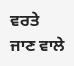ਵਰਤੇ ਜਾਣ ਵਾਲੇ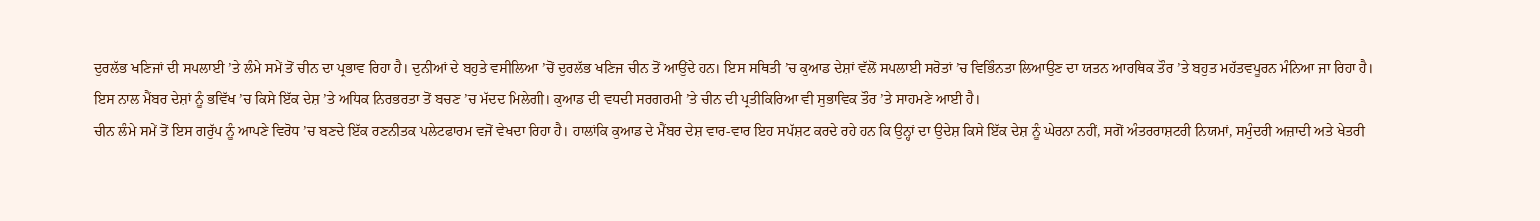ਦੁਰਲੱਭ ਖਣਿਜਾਂ ਦੀ ਸਪਲਾਈ ’ਤੇ ਲੰਮੇ ਸਮੇਂ ਤੋਂ ਚੀਨ ਦਾ ਪ੍ਰਭਾਵ ਰਿਹਾ ਹੈ। ਦੁਨੀਆਂ ਦੇ ਬਹੁਤੇ ਵਸੀਲਿਆ ’ਚੋਂ ਦੁਰਲੱਭ ਖਣਿਜ ਚੀਨ ਤੋਂ ਆਉਂਦੇ ਹਨ। ਇਸ ਸਥਿਤੀ ’ਚ ਕੁਆਡ ਦੇਸ਼ਾਂ ਵੱਲੋਂ ਸਪਲਾਈ ਸਰੋਤਾਂ ’ਚ ਵਿਭਿੰਨਤਾ ਲਿਆਉਣ ਦਾ ਯਤਨ ਆਰਥਿਕ ਤੌਰ ’ਤੇ ਬਹੁਤ ਮਹੱਤਵਪੂਰਨ ਮੰਨਿਆ ਜਾ ਰਿਹਾ ਹੈ। ਇਸ ਨਾਲ ਮੈਂਬਰ ਦੇਸ਼ਾਂ ਨੂੰ ਭਵਿੱਖ ’ਚ ਕਿਸੇ ਇੱਕ ਦੇਸ਼ ’ਤੇ ਅਧਿਕ ਨਿਰਭਰਤਾ ਤੋਂ ਬਚਣ ’ਚ ਮੱਦਦ ਮਿਲੇਗੀ। ਕੁਆਡ ਦੀ ਵਧਦੀ ਸਰਗਰਮੀ ’ਤੇ ਚੀਨ ਦੀ ਪ੍ਰਤੀਕਿਰਿਆ ਵੀ ਸੁਭਾਵਿਕ ਤੌਰ ’ਤੇ ਸਾਹਮਣੇ ਆਈ ਹੈ।
ਚੀਨ ਲੰਮੇ ਸਮੇਂ ਤੋਂ ਇਸ ਗਰੁੱਪ ਨੂੰ ਆਪਣੇ ਵਿਰੋਧ ’ਚ ਬਣਦੇ ਇੱਕ ਰਣਨੀਤਕ ਪਲੇਟਫਾਰਮ ਵਜੋਂ ਵੇਖਦਾ ਰਿਹਾ ਹੈ। ਹਾਲਾਂਕਿ ਕੁਆਡ ਦੇ ਮੈਂਬਰ ਦੇਸ਼ ਵਾਰ-ਵਾਰ ਇਹ ਸਪੱਸ਼ਟ ਕਰਦੇ ਰਹੇ ਹਨ ਕਿ ਉਨ੍ਹਾਂ ਦਾ ਉਦੇਸ਼ ਕਿਸੇ ਇੱਕ ਦੇਸ਼ ਨੂੰ ਘੇਰਨਾ ਨਹੀਂ, ਸਗੋਂ ਅੰਤਰਰਾਸ਼ਟਰੀ ਨਿਯਮਾਂ, ਸਮੁੰਦਰੀ ਅਜ਼ਾਦੀ ਅਤੇ ਖੇਤਰੀ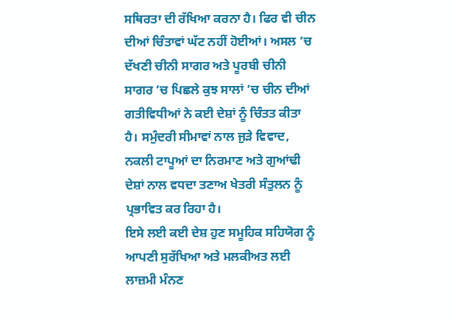ਸਥਿਰਤਾ ਦੀ ਰੱਖਿਆ ਕਰਨਾ ਹੈ। ਫਿਰ ਵੀ ਚੀਨ ਦੀਆਂ ਚਿੰਤਾਵਾਂ ਘੱਟ ਨਹੀਂ ਹੋਈਆਂ। ਅਸਲ ’ਚ ਦੱਖਣੀ ਚੀਨੀ ਸਾਗਰ ਅਤੇ ਪੂਰਬੀ ਚੀਨੀ ਸਾਗਰ ’ਚ ਪਿਛਲੇ ਕੁਝ ਸਾਲਾਂ ’ਚ ਚੀਨ ਦੀਆਂ ਗਤੀਵਿਧੀਆਂ ਨੇ ਕਈ ਦੇਸ਼ਾਂ ਨੂੰ ਚਿੰਤਤ ਕੀਤਾ ਹੈ। ਸਮੁੰਦਰੀ ਸੀਮਾਵਾਂ ਨਾਲ ਜੁੜੇ ਵਿਵਾਦ, ਨਕਲੀ ਟਾਪੂਆਂ ਦਾ ਨਿਰਮਾਣ ਅਤੇ ਗੁਆਂਢੀ ਦੇਸ਼ਾਂ ਨਾਲ ਵਧਦਾ ਤਣਾਅ ਖੇਤਰੀ ਸੰਤੁਲਨ ਨੂੰ ਪ੍ਰਭਾਵਿਤ ਕਰ ਰਿਹਾ ਹੈ।
ਇਸੇ ਲਈ ਕਈ ਦੇਸ਼ ਹੁਣ ਸਮੂਹਿਕ ਸਹਿਯੋਗ ਨੂੰ ਆਪਣੀ ਸੁਰੱਖਿਆ ਅਤੇ ਮਲਕੀਅਤ ਲਈ ਲਾਜ਼ਮੀ ਮੰਨਣ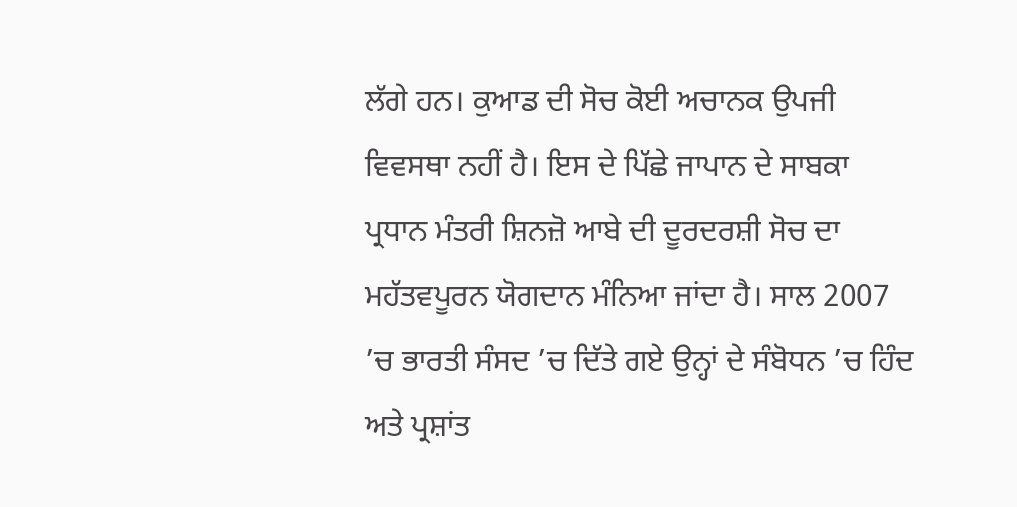ਲੱਗੇ ਹਨ। ਕੁਆਡ ਦੀ ਸੋਚ ਕੋਈ ਅਚਾਨਕ ਉਪਜੀ ਵਿਵਸਥਾ ਨਹੀਂ ਹੈ। ਇਸ ਦੇ ਪਿੱਛੇ ਜਾਪਾਨ ਦੇ ਸਾਬਕਾ ਪ੍ਰਧਾਨ ਮੰਤਰੀ ਸ਼ਿਨਜ਼ੋ ਆਬੇ ਦੀ ਦੂਰਦਰਸ਼ੀ ਸੋਚ ਦਾ ਮਹੱਤਵਪੂਰਨ ਯੋਗਦਾਨ ਮੰਨਿਆ ਜਾਂਦਾ ਹੈ। ਸਾਲ 2007 ’ਚ ਭਾਰਤੀ ਸੰਸਦ ’ਚ ਦਿੱਤੇ ਗਏ ਉਨ੍ਹਾਂ ਦੇ ਸੰਬੋਧਨ ’ਚ ਹਿੰਦ ਅਤੇ ਪ੍ਰਸ਼ਾਂਤ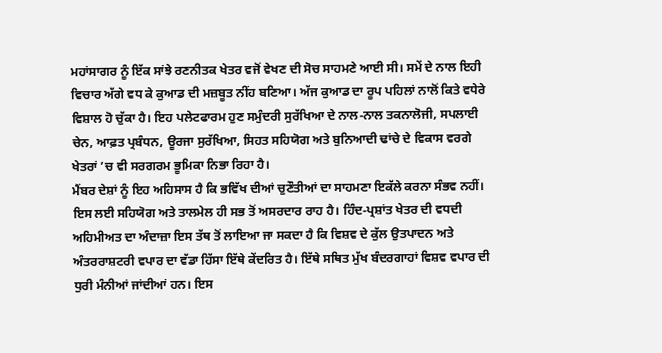ਮਹਾਂਸਾਗਰ ਨੂੰ ਇੱਕ ਸਾਂਝੇ ਰਣਨੀਤਕ ਖੇਤਰ ਵਜੋਂ ਵੇਖਣ ਦੀ ਸੋਚ ਸਾਹਮਣੇ ਆਈ ਸੀ। ਸਮੇਂ ਦੇ ਨਾਲ ਇਹੀ ਵਿਚਾਰ ਅੱਗੇ ਵਧ ਕੇ ਕੁਆਡ ਦੀ ਮਜ਼ਬੂਤ ਨੀਂਹ ਬਣਿਆ। ਅੱਜ ਕੁਆਡ ਦਾ ਰੂਪ ਪਹਿਲਾਂ ਨਾਲੋਂ ਕਿਤੇ ਵਧੇਰੇ ਵਿਸ਼ਾਲ ਹੋ ਚੁੱਕਾ ਹੈ। ਇਹ ਪਲੇਟਫਾਰਮ ਹੁਣ ਸਮੁੰਦਰੀ ਸੁਰੱਖਿਆ ਦੇ ਨਾਲ-ਨਾਲ ਤਕਨਾਲੋਜੀ, ਸਪਲਾਈ ਚੇਨ, ਆਫ਼ਤ ਪ੍ਰਬੰਧਨ, ਊਰਜਾ ਸੁਰੱਖਿਆ, ਸਿਹਤ ਸਹਿਯੋਗ ਅਤੇ ਬੁਨਿਆਦੀ ਢਾਂਚੇ ਦੇ ਵਿਕਾਸ ਵਰਗੇ ਖੇਤਰਾਂ ’ਚ ਵੀ ਸਰਗਰਮ ਭੂਮਿਕਾ ਨਿਭਾ ਰਿਹਾ ਹੈ।
ਮੈਂਬਰ ਦੇਸ਼ਾਂ ਨੂੰ ਇਹ ਅਹਿਸਾਸ ਹੈ ਕਿ ਭਵਿੱਖ ਦੀਆਂ ਚੁਣੌਤੀਆਂ ਦਾ ਸਾਹਮਣਾ ਇਕੱਲੇ ਕਰਨਾ ਸੰਭਵ ਨਹੀਂ। ਇਸ ਲਈ ਸਹਿਯੋਗ ਅਤੇ ਤਾਲਮੇਲ ਹੀ ਸਭ ਤੋਂ ਅਸਰਦਾਰ ਰਾਹ ਹੈ। ਹਿੰਦ-ਪ੍ਰਸ਼ਾਂਤ ਖੇਤਰ ਦੀ ਵਧਦੀ ਅਹਿਮੀਅਤ ਦਾ ਅੰਦਾਜ਼ਾ ਇਸ ਤੱਥ ਤੋਂ ਲਾਇਆ ਜਾ ਸਕਦਾ ਹੈ ਕਿ ਵਿਸ਼ਵ ਦੇ ਕੁੱਲ ਉਤਪਾਦਨ ਅਤੇ ਅੰਤਰਰਾਸ਼ਟਰੀ ਵਪਾਰ ਦਾ ਵੱਡਾ ਹਿੱਸਾ ਇੱਥੇ ਕੇਂਦਰਿਤ ਹੈ। ਇੱਥੇ ਸਥਿਤ ਮੁੱਖ ਬੰਦਰਗਾਹਾਂ ਵਿਸ਼ਵ ਵਪਾਰ ਦੀ ਧੁਰੀ ਮੰਨੀਆਂ ਜਾਂਦੀਆਂ ਹਨ। ਇਸ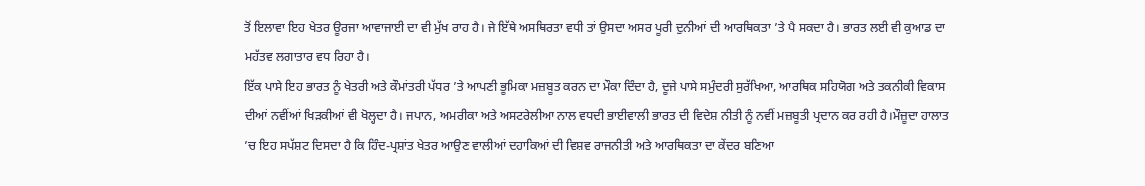ਤੋਂ ਇਲਾਵਾ ਇਹ ਖੇਤਰ ਊਰਜਾ ਆਵਾਜਾਈ ਦਾ ਵੀ ਮੁੱਖ ਰਾਹ ਹੈ। ਜੇ ਇੱਥੇ ਅਸਥਿਰਤਾ ਵਧੀ ਤਾਂ ਉਸਦਾ ਅਸਰ ਪੂਰੀ ਦੁਨੀਆਂ ਦੀ ਆਰਥਿਕਤਾ ’ਤੇ ਪੈ ਸਕਦਾ ਹੈ। ਭਾਰਤ ਲਈ ਵੀ ਕੁਆਡ ਦਾ ਮਹੱਤਵ ਲਗਾਤਾਰ ਵਧ ਰਿਹਾ ਹੈ।
ਇੱਕ ਪਾਸੇ ਇਹ ਭਾਰਤ ਨੂੰ ਖੇਤਰੀ ਅਤੇ ਕੌਮਾਂਤਰੀ ਪੱਧਰ ’ਤੇ ਆਪਣੀ ਭੂਮਿਕਾ ਮਜ਼ਬੂਤ ਕਰਨ ਦਾ ਮੌਕਾ ਦਿੰਦਾ ਹੈ, ਦੂਜੇ ਪਾਸੇ ਸਮੁੰਦਰੀ ਸੁਰੱਖਿਆ, ਆਰਥਿਕ ਸਹਿਯੋਗ ਅਤੇ ਤਕਨੀਕੀ ਵਿਕਾਸ ਦੀਆਂ ਨਵੀਂਆਂ ਖਿੜਕੀਆਂ ਵੀ ਖੋਲ੍ਹਦਾ ਹੈ। ਜਪਾਨ, ਅਮਰੀਕਾ ਅਤੇ ਅਸਟਰੇਲੀਆ ਨਾਲ ਵਧਦੀ ਭਾਈਵਾਲੀ ਭਾਰਤ ਦੀ ਵਿਦੇਸ਼ ਨੀਤੀ ਨੂੰ ਨਵੀਂ ਮਜ਼ਬੂਤੀ ਪ੍ਰਦਾਨ ਕਰ ਰਹੀ ਹੈ।ਮੌਜ਼ੂਦਾ ਹਾਲਾਤ ’ਚ ਇਹ ਸਪੱਸ਼ਟ ਦਿਸਦਾ ਹੈ ਕਿ ਹਿੰਦ-ਪ੍ਰਸ਼ਾਂਤ ਖੇਤਰ ਆਉਣ ਵਾਲੀਆਂ ਦਹਾਕਿਆਂ ਦੀ ਵਿਸ਼ਵ ਰਾਜਨੀਤੀ ਅਤੇ ਆਰਥਿਕਤਾ ਦਾ ਕੇਂਦਰ ਬਣਿਆ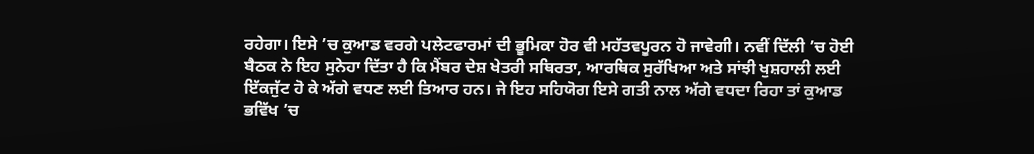ਰਹੇਗਾ। ਇਸੇ ’ਚ ਕੁਆਡ ਵਰਗੇ ਪਲੇਟਫਾਰਮਾਂ ਦੀ ਭੂਮਿਕਾ ਹੋਰ ਵੀ ਮਹੱਤਵਪੂਰਨ ਹੋ ਜਾਵੇਗੀ। ਨਵੀਂ ਦਿੱਲੀ ’ਚ ਹੋਈ ਬੈਠਕ ਨੇ ਇਹ ਸੁਨੇਹਾ ਦਿੱਤਾ ਹੈ ਕਿ ਮੈਂਬਰ ਦੇਸ਼ ਖੇਤਰੀ ਸਥਿਰਤਾ, ਆਰਥਿਕ ਸੁਰੱਖਿਆ ਅਤੇ ਸਾਂਝੀ ਖੁਸ਼ਹਾਲੀ ਲਈ ਇੱਕਜੁੱਟ ਹੋ ਕੇ ਅੱਗੇ ਵਧਣ ਲਈ ਤਿਆਰ ਹਨ। ਜੇ ਇਹ ਸਹਿਯੋਗ ਇਸੇ ਗਤੀ ਨਾਲ ਅੱਗੇ ਵਧਦਾ ਰਿਹਾ ਤਾਂ ਕੁਆਡ ਭਵਿੱਖ ’ਚ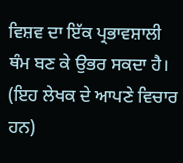ਵਿਸ਼ਵ ਦਾ ਇੱਕ ਪ੍ਰਭਾਵਸ਼ਾਲੀ ਥੰਮ ਬਣ ਕੇ ਉਭਰ ਸਕਦਾ ਹੈ।
(ਇਹ ਲੇਖਕ ਦੇ ਆਪਣੇ ਵਿਚਾਰ ਹਨ)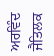ਅਰਵਿੰਦ ਜੈਤਿਲਕ